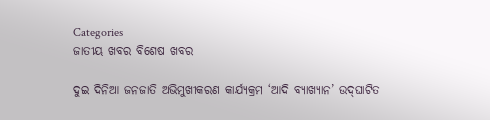Categories
ଜାତୀୟ ଖବର ବିଶେଷ ଖବର

ଦୁଇ ଦିନିଆ ଜନଜାତି ଅଭିମୁଖୀକରଣ କାର୍ଯ୍ୟକ୍ରମ ‘ଆଦି ବ୍ୟାଖ୍ୟାନ’ ଉଦ୍‌ଘାଟିତ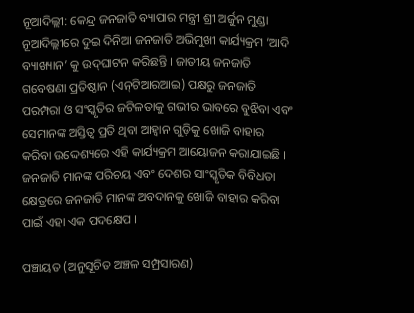ନୂଆଦିଲ୍ଲୀ: କେନ୍ଦ୍ର ଜନଜାତି ବ୍ୟାପାର ମନ୍ତ୍ରୀ ଶ୍ରୀ ଅର୍ଜୁନ ମୁଣ୍ଡା ନୂଆଦିଲ୍ଲୀରେ ଦୁଇ ଦିନିଆ ଜନଜାତି ଅଭିମୁଖୀ କାର୍ଯ୍ୟକ୍ରମ ‘ଆଦି ବ୍ୟାଖ୍ୟାନ’ କୁ ଉଦ୍‌ଘାଟନ କରିଛନ୍ତି । ଜାତୀୟ ଜନଜାତି ଗବେଷଣା ପ୍ରତିଷ୍ଠାନ (ଏନ୍‌ଟିଆରଆଇ) ପକ୍ଷରୁ ଜନଜାତି ପରମ୍ପରା ଓ ସଂସ୍କୃତିର ଜଟିଳତାକୁ ଗଭୀର ଭାବରେ ବୁଝିବା ଏବଂ ସେମାନଙ୍କ ଅସ୍ତିତ୍ୱ ପ୍ରତି ଥିବା ଆହ୍ୱାନ ଗୁଡ଼ିକୁ ଖୋଜି ବାହାର କରିବା ଉଦ୍ଦେଶ୍ୟରେ ଏହି କାର୍ଯ୍ୟକ୍ରମ ଆୟୋଜନ କରାଯାଇଛି । ଜନଜାତି ମାନଙ୍କ ପରିଚୟ ଏବଂ ଦେଶର ସାଂସ୍କୃତିକ ବିବିଧତା କ୍ଷେତ୍ରରେ ଜନଜାତି ମାନଙ୍କ ଅବଦାନକୁ ଖୋଜି ବାହାର କରିବା ପାଇଁ ଏହା ଏକ ପଦକ୍ଷେପ ।

ପଞ୍ଚାୟତ (ଅନୁସୂଚିତ ଅଞ୍ଚଳ ସମ୍ପ୍ରସାରଣ)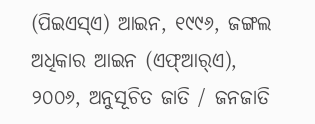(ପିଇଏସ୍‌ଏ) ଆଇନ, ୧୯୯୬, ଜଙ୍ଗଲ ଅଧିକାର ଆଇନ (ଏଫ୍‌ଆର୍‌ଏ), ୨୦୦୬, ଅନୁସୂଚିତ ଜାତି / ଜନଜାତି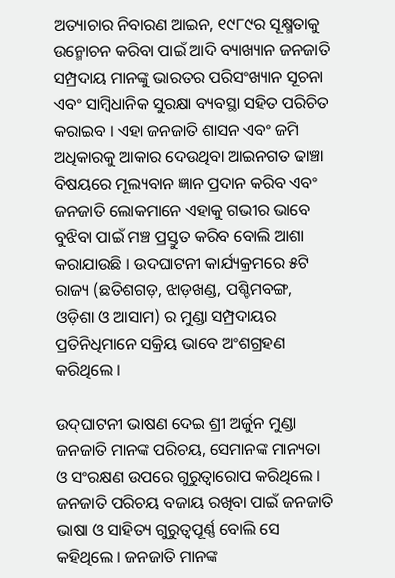ଅତ୍ୟାଚାର ନିବାରଣ ଆଇନ, ୧୯୮୯ର ସୂକ୍ଷ୍ମତାକୁ ଉନ୍ମୋଚନ କରିବା ପାଇଁ ଆଦି ବ୍ୟାଖ୍ୟାନ ଜନଜାତି ସମ୍ପ୍ରଦାୟ ମାନଙ୍କୁ ଭାରତର ପରିସଂଖ୍ୟାନ ସୂଚନା ଏବଂ ସାମ୍ବିଧାନିକ ସୁରକ୍ଷା ବ୍ୟବସ୍ଥା ସହିତ ପରିଚିତ କରାଇବ । ଏହା ଜନଜାତି ଶାସନ ଏବଂ ଜମି ଅଧିକାରକୁ ଆକାର ଦେଉଥିବା ଆଇନଗତ ଢାଞ୍ଚା ବିଷୟରେ ମୂଲ୍ୟବାନ ଜ୍ଞାନ ପ୍ରଦାନ କରିବ ଏବଂ ଜନଜାତି ଲୋକମାନେ ଏହାକୁ ଗଭୀର ଭାବେ ବୁଝିବା ପାଇଁ ମଞ୍ଚ ପ୍ରସ୍ତୁତ କରିବ ବୋଲି ଆଶା କରାଯାଉଛି । ଉଦଘାଟନୀ କାର୍ଯ୍ୟକ୍ରମରେ ୫ଟି ରାଜ୍ୟ (ଛତିଶଗଡ଼, ଝାଡ଼ଖଣ୍ଡ, ପଶ୍ଚିମବଙ୍ଗ, ଓଡ଼ିଶା ଓ ଆସାମ) ର ମୁଣ୍ଡା ସମ୍ପ୍ରଦାୟର ପ୍ରତିନିଧିମାନେ ସକ୍ରିୟ ଭାବେ ଅଂଶଗ୍ରହଣ କରିଥିଲେ ।

ଉଦ୍‌ଘାଟନୀ ଭାଷଣ ଦେଇ ଶ୍ରୀ ଅର୍ଜୁନ ମୁଣ୍ଡା ଜନଜାତି ମାନଙ୍କ ପରିଚୟ, ସେମାନଙ୍କ ମାନ୍ୟତା ଓ ସଂରକ୍ଷଣ ଉପରେ ଗୁରୁତ୍ୱାରୋପ କରିଥିଲେ । ଜନଜାତି ପରିଚୟ ବଜାୟ ରଖିବା ପାଇଁ ଜନଜାତି ଭାଷା ଓ ସାହିତ୍ୟ ଗୁରୁତ୍ୱପୂର୍ଣ୍ଣ ବୋଲି ସେ କହିଥିଲେ । ଜନଜାତି ମାନଙ୍କ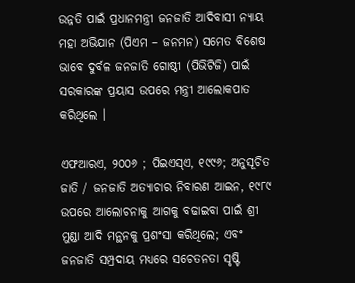ଉନ୍ନତି ପାଇଁ ପ୍ରଧାନମନ୍ତ୍ରୀ ଜନଜାତି ଆଦିବାସୀ ନ୍ୟାୟ ମହା ଅଭିଯାନ (ପିଏମ – ଜନମନ) ସମେତ ବିଶେଷ ଭାବେ ଦୁର୍ବଳ ଜନଜାତି ଗୋଷ୍ଠୀ (ପିଭିଟିଜି) ପାଇଁ ସରକାରଙ୍କ ପ୍ରୟାସ ଉପରେ ମନ୍ତ୍ରୀ ଆଲୋକପାତ କରିଥିଲେ ।

ଏଫଆରଏ, ୨୦୦୬ ; ପିଇଏସ୍‌ଏ, ୧୯୯୬; ଅନୁସୂଚିତ ଜାତି / ଜନଜାତି ଅତ୍ୟାଚାର ନିବାରଣ ଆଇନ, ୧୯୮୯  ଉପରେ ଆଲୋଚନାକୁ ଆଗକୁ ବଢାଇବା ପାଇଁ ଶ୍ରୀ ମୁଣ୍ଡା ଆଦି ମନ୍ଥନକୁ ପ୍ରଶଂସା କରିଥିଲେ; ଏବଂ ଜନଜାତି ସମ୍ପ୍ରଦାୟ ମଧ୍ୟରେ ସଚେତନତା ସୃଷ୍ଟି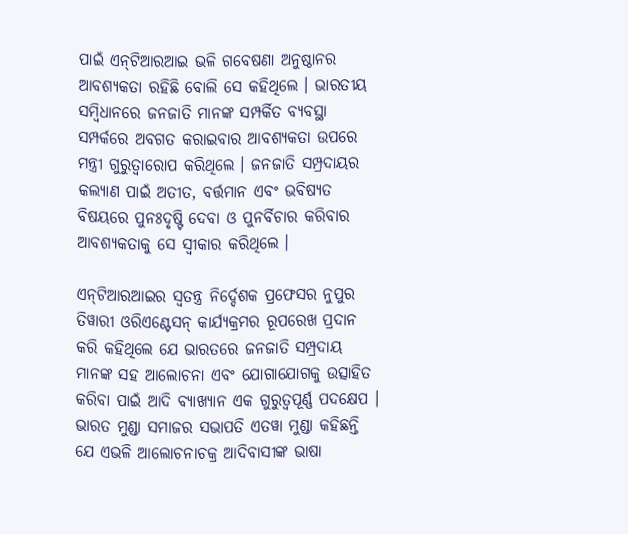ପାଇଁ ଏନ୍‌ଟିଆରଆଇ ଭଳି ଗବେଷଣା ଅନୁଷ୍ଠାନର ଆବଶ୍ୟକତା ରହିଛି ବୋଲି ସେ କହିଥିଲେ । ଭାରତୀୟ ସମ୍ବିଧାନରେ ଜନଜାତି ମାନଙ୍କ ସମ୍ପର୍କିତ ବ୍ୟବସ୍ଥା ସମ୍ପର୍କରେ ଅବଗତ କରାଇବାର ଆବଶ୍ୟକତା ଉପରେ ମନ୍ତ୍ରୀ ଗୁରୁତ୍ୱାରୋପ କରିଥିଲେ । ଜନଜାତି ସମ୍ପ୍ରଦାୟର କଲ୍ୟାଣ ପାଇଁ ଅତୀତ, ବର୍ତ୍ତମାନ ଏବଂ ଭବିଷ୍ୟତ ବିଷୟରେ ପୁନଃଦୃଷ୍ଟି ଦେବା ଓ ପୁନର୍ବିଚାର କରିବାର ଆବଶ୍ୟକତାକୁ ସେ ସ୍ୱୀକାର କରିଥିଲେ ।

ଏନ୍‌ଟିଆରଆଇର ସ୍ୱତନ୍ତ୍ର ନିର୍ଦ୍ଦେଶକ ପ୍ରଫେସର ନୁପୁର ତିୱାରୀ ଓରିଏଣ୍ଟେସନ୍ କାର୍ଯ୍ୟକ୍ରମର ରୂପରେଖ ପ୍ରଦାନ କରି କହିଥିଲେ ଯେ ଭାରତରେ ଜନଜାତି ସମ୍ପ୍ରଦାୟ ମାନଙ୍କ ସହ ଆଲୋଚନା ଏବଂ ଯୋଗାଯୋଗକୁ ଉତ୍ସାହିତ କରିବା ପାଇଁ ଆଦି ବ୍ୟାଖ୍ୟାନ ଏକ ଗୁରୁତ୍ୱପୂର୍ଣ୍ଣ ପଦକ୍ଷେପ । ଭାରତ ମୁଣ୍ଡା ସମାଜର ସଭାପତି ଏତୱା ମୁଣ୍ଡା କହିଛନ୍ତି ଯେ ଏଭଳି ଆଲୋଚନାଚକ୍ର ଆଦିବାସୀଙ୍କ ଭାଷା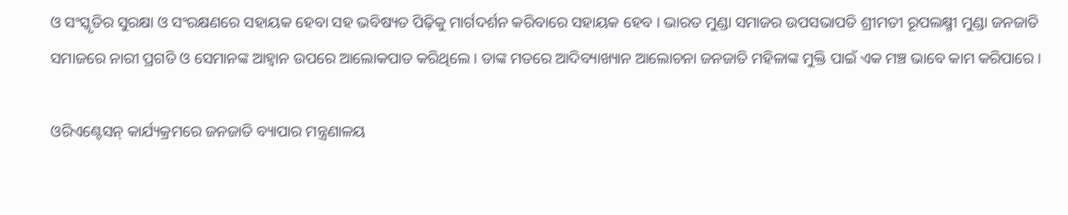ଓ ସଂସ୍କୃତିର ସୁରକ୍ଷା ଓ ସଂରକ୍ଷଣରେ ସହାୟକ ହେବା ସହ ଭବିଷ୍ୟତ ପିଢ଼ିକୁ ମାର୍ଗଦର୍ଶନ କରିବାରେ ସହାୟକ ହେବ । ଭାରତ ମୁଣ୍ଡା ସମାଜର ଉପସଭାପତି ଶ୍ରୀମତୀ ରୂପଲକ୍ଷ୍ମୀ ମୁଣ୍ଡା ଜନଜାତି ସମାଜରେ ନାରୀ ପ୍ରଗତି ଓ ସେମାନଙ୍କ ଆହ୍ୱାନ ଉପରେ ଆଲୋକପାତ କରିଥିଲେ । ତାଙ୍କ ମତରେ ଆଦିବ୍ୟାଖ୍ୟାନ ଆଲୋଚନା ଜନଜାତି ମହିଳାଙ୍କ ମୁକ୍ତି ପାଇଁ ଏକ ମଞ୍ଚ ଭାବେ କାମ କରିପାରେ ।

ଓରିଏଣ୍ଟେସନ୍ କାର୍ଯ୍ୟକ୍ରମରେ ଜନଜାତି ବ୍ୟାପାର ମନ୍ତ୍ରଣାଳୟ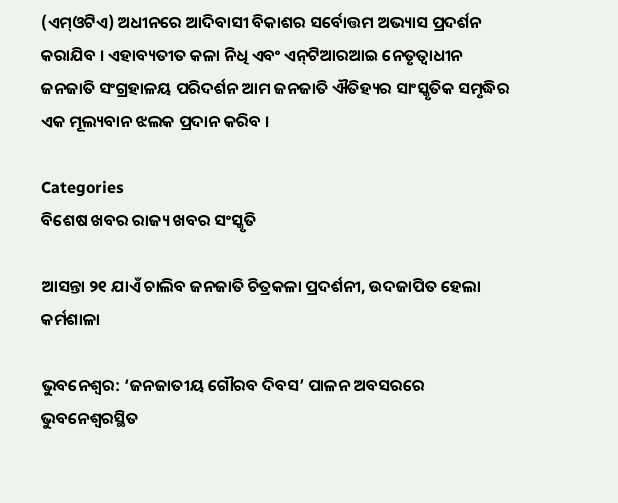(ଏମ୍‌ଓଟିଏ) ଅଧୀନରେ ଆଦିବାସୀ ବିକାଶର ସର୍ବୋତ୍ତମ ଅଭ୍ୟାସ ପ୍ରଦର୍ଶନ କରାଯିବ । ଏହାବ୍ୟତୀତ କଳା ନିଧି ଏବଂ ଏନ୍‌ଟିଆରଆଇ ନେତୃତ୍ୱାଧୀନ ଜନଜାତି ସଂଗ୍ରହାଳୟ ପରିଦର୍ଶନ ଆମ ଜନଜାତି ଐତିହ୍ୟର ସାଂସ୍କୃତିକ ସମୃଦ୍ଧିର ଏକ ମୂଲ୍ୟବାନ ଝଲକ ପ୍ରଦାନ କରିବ ।

Categories
ବିଶେଷ ଖବର ରାଜ୍ୟ ଖବର ସଂସ୍କୃତି

ଆସନ୍ତା ୨୧ ଯାଏଁ ଚାଲିବ ଜନଜାତି ଚିତ୍ରକଳା ପ୍ରଦର୍ଶନୀ, ଉଦଜାପିତ ହେଲା କର୍ମଶାଳା

ଭୁବନେଶ୍ୱର: ‘ଜନଜାତୀୟ ଗୌରବ ଦିବସ’ ପାଳନ ଅବସରରେ ଭୁବନେଶ୍ୱରସ୍ଥିତ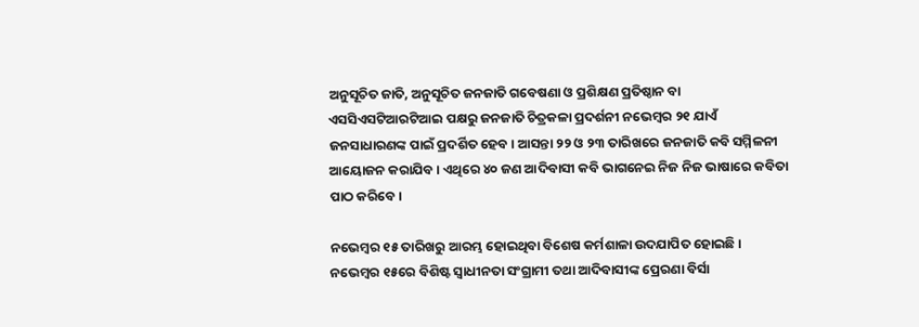ଅନୁସୂଚିତ ଜାତି, ଅନୁସୂଚିତ ଜନଜାତି ଗବେଷଣା ଓ ପ୍ରଶିକ୍ଷଣ ପ୍ରତିଷ୍ଠାନ ବା ଏସସିଏସଟିଆରଟିଆଇ ପକ୍ଷରୁ ଜନଜାତି ଚିତ୍ରକଳା ପ୍ରଦର୍ଶନୀ ନଭେମ୍ବର ୨୧ ଯାଏଁ ଜନସାଧାରଣଙ୍କ ପାଇଁ ପ୍ରଦର୍ଶିତ ହେବ। ଆସନ୍ତା ୨୨ ଓ ୨୩ ତାରିଖରେ ଜନଜାତି କବି ସମ୍ମିଳନୀ ଆୟୋଜନ କରାଯିବ। ଏଥିରେ ୪୦ ଜଣ ଆଦିବାସୀ କବି ଭାଗନେଇ ନିଜ ନିଜ ଭାଷାରେ କବିତା ପାଠ କରିବେ।

ନଭେମ୍ବର ୧୫ ତାରିଖରୁ ଆରମ୍ଭ ହୋଇଥିବା ବିଶେଷ କର୍ମଶାଳା ଉଦଯାପିତ ହୋଇଛି। ନଭେମ୍ବର ୧୫ରେ ବିଶିଷ୍ଟ ସ୍ୱାଧୀନତା ସଂଗ୍ରାମୀ ତଥା ଆଦିବାସୀଙ୍କ ପ୍ରେରଣା ବିର୍ସା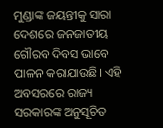ମୁଣ୍ଡାଙ୍କ ଜୟନ୍ତୀକୁ ସାରା ଦେଶରେ ଜନଜାତୀୟ ଗୌରବ ଦିବସ ଭାବେ ପାଳନ କରାଯାଉଛି। ଏହି ଅବସରରେ ରାଜ୍ୟ ସରକାରଙ୍କ ଅନୁସୂଚିତ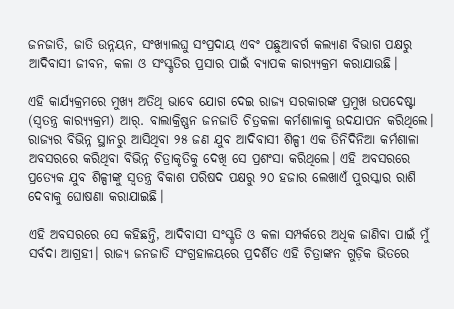ଜନଜାତି, ଜାତି ଉନ୍ନୟନ, ସଂଖ୍ୟାଲଘୁ ସଂପ୍ରଦାୟ ଏବଂ ପଛୁଆବର୍ଗ କଲ୍ୟାଣ ବିଭାଗ ପକ୍ଷରୁ ଆଦିବାସୀ ଜୀବନ, କଳା ଓ ସଂସ୍କୃତିର ପ୍ରସାର ପାଇଁ ବ୍ୟାପକ କାର‌୍ୟ୍ୟକ୍ରମ କରାଯାଉଛି।

ଏହି କାର୍ଯ୍ୟକ୍ରମରେ ମୁଖ୍ୟ ଅତିଥି ଭାବେ ଯୋଗ ଦେଇ ରାଜ୍ୟ ସରକାରଙ୍କ ପ୍ରମୁଖ ଉପଦେଷ୍ଟା (ସ୍ୱତନ୍ତ୍ର କାର‌୍ୟ୍ୟକ୍ରମ) ଆର୍. ବାଲାକ୍ରିଷ୍ଣନ ଜନଜାତି ଚିତ୍ରକଳା କର୍ମଶାଳାକୁ ଉଦଯାପନ କରିଥିଲେ। ରାଜ୍ୟର ବିଭିନ୍ନ ସ୍ଥାନରୁ ଆସିଥିବା ୨୫ ଜଣ ଯୁବ ଆଦିବାସୀ ଶିଳ୍ପୀ ଏକ ତିନିଦିନିଆ କର୍ମଶାଳା ଅବସରରେ କରିଥିବା ବିଭିନ୍ନ ଚିତ୍ରାକୃତିକୁ ଦେଖି ସେ ପ୍ରଶଂସା କରିଥିଲେ। ଏହି ଅବସରରେ ପ୍ରତ୍ୟେକ ଯୁବ ଶିଳ୍ପୀଙ୍କୁ ସ୍ବତନ୍ତ୍ର ବିକାଶ ପରିଷଦ ପକ୍ଷରୁ ୨୦ ହଜାର ଲେଖାଏଁ ପୁରସ୍କାର ରାଶି ଦେବାକୁ ଘୋଷଣା କରାଯାଇଛି।

ଏହି ଅବସରରେ ସେ କହିଛନ୍ତି, ଆଦିବାସୀ ସଂସ୍କୃତି ଓ କଳା ସମ୍ପର୍କରେ ଅଧିକ ଜାଣିବା ପାଇଁ ମୁଁ ସର୍ବଦା ଆଗ୍ରହୀ। ରାଜ୍ୟ ଜନଜାତି ସଂଗ୍ରହାଳୟରେ ପ୍ରଦର୍ଶିତ ଏହି ଚିତ୍ରାଙ୍କନ ଗୁଡ଼ିକ ଭିତରେ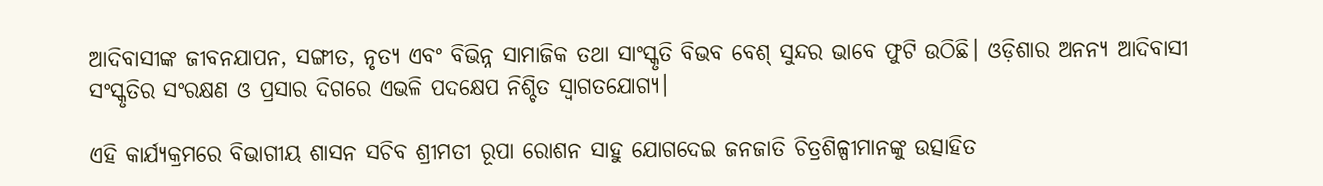ଆଦିବାସୀଙ୍କ ଜୀବନଯାପନ, ସଙ୍ଗୀତ, ନୃତ୍ୟ ଏବଂ ବିଭିନ୍ନ ସାମାଜିକ ତଥା ସାଂସ୍କୃତି ବିଭବ ବେଶ୍ ସୁନ୍ଦର ଭାବେ ଫୁଟି ଉଠିଛି। ଓଡ଼ିଶାର ଅନନ୍ୟ ଆଦିବାସୀ ସଂସ୍କୃତିର ସଂରକ୍ଷଣ ଓ ପ୍ରସାର ଦିଗରେ ଏଭଳି ପଦକ୍ଷେପ ନିଶ୍ଚିତ ସ୍ବାଗତଯୋଗ୍ୟ।

ଏହି କାର୍ଯ୍ୟକ୍ରମରେ ବିଭାଗୀୟ ଶାସନ ସଚିବ ଶ୍ରୀମତୀ ରୂପା ରୋଶନ ସାହୁ ଯୋଗଦେଇ ଜନଜାତି ଚିତ୍ରଶିଳ୍ପୀମାନଙ୍କୁ ଉତ୍ସାହିତ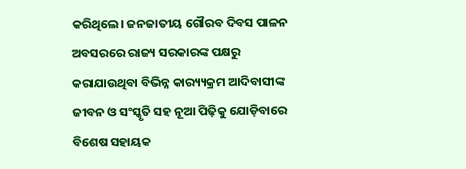କରିଥିଲେ। ଜନଜାତୀୟ ଗୌରବ ଦିବସ ପାଳନ ଅବସରରେ ରାଜ୍ୟ ସରକାରଙ୍କ ପକ୍ଷରୁ କରାଯାଉଥିବା ବିଭିନ୍ନ କାର‌୍ୟ୍ୟକ୍ରମ ଆଦିବାସୀଙ୍କ ଜୀବନ ଓ ସଂସ୍କୃତି ସହ ନୂଆ ପିଢ଼ିକୁ ଯୋଡ଼ିବାରେ ବିଶେଷ ସହାୟକ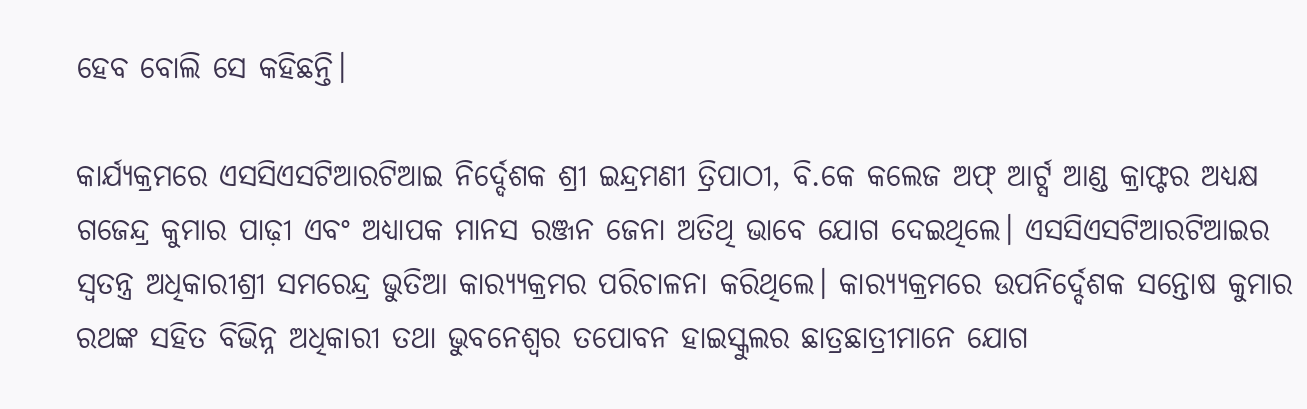ହେବ ବୋଲି ସେ କହିଛନ୍ତି।

କାର୍ଯ୍ୟକ୍ରମରେ ଏସସିଏସଟିଆରଟିଆଇ ନିର୍ଦ୍ଦେଶକ ଶ୍ରୀ ଇନ୍ଦ୍ରମଣୀ ତ୍ରିପାଠୀ, ବି.କେ କଲେଜ ଅଫ୍ ଆର୍ଟ୍ସ ଆଣ୍ଡ କ୍ରାଫ୍ଟର ଅଧ୍ୟକ୍ଷ ଗଜେନ୍ଦ୍ର କୁମାର ପାଢ଼ୀ ଏବଂ ଅଧ୍ୟାପକ ମାନସ ରଞ୍ଜନ ଜେନା ଅତିଥି ଭାବେ ଯୋଗ ଦେଇଥିଲେ। ଏସସିଏସଟିଆରଟିଆଇର ସ୍ବତନ୍ତ୍ର ଅଧିକାରୀଶ୍ରୀ ସମରେନ୍ଦ୍ର ଭୁତିଆ କାର‌୍ୟ୍ୟକ୍ରମର ପରିଚାଳନା କରିଥିଲେ। କାର‌୍ୟ୍ୟକ୍ରମରେ ଉପନିର୍ଦ୍ଦେଶକ ସନ୍ତୋଷ କୁମାର ରଥଙ୍କ ସହିତ ବିଭିନ୍ନ ଅଧିକାରୀ ତଥା ଭୁବନେଶ୍ୱର ତପୋବନ ହାଇସ୍କୁଲର ଛାତ୍ରଛାତ୍ରୀମାନେ ଯୋଗ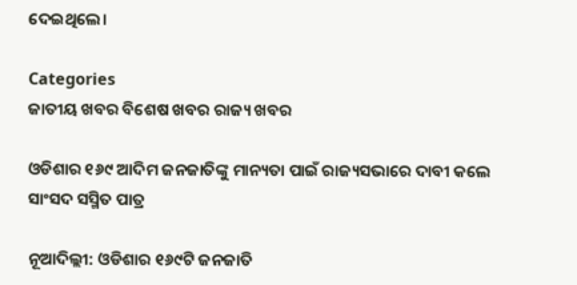ଦେଇଥିଲେ।

Categories
ଜାତୀୟ ଖବର ବିଶେଷ ଖବର ରାଜ୍ୟ ଖବର

ଓଡିଶାର ୧୬୯ ଆଦିମ ଜନଜାତିଙ୍କୁ ମାନ୍ୟତା ପାଇଁ ରାଜ୍ୟସଭାରେ ଦାବୀ କଲେ ସାଂସଦ ସସ୍ମିତ ପାତ୍ର

ନୂଆଦିଲ୍ଲୀ: ଓଡିଶାର ୧୬୯ଟି ଜନଜାତି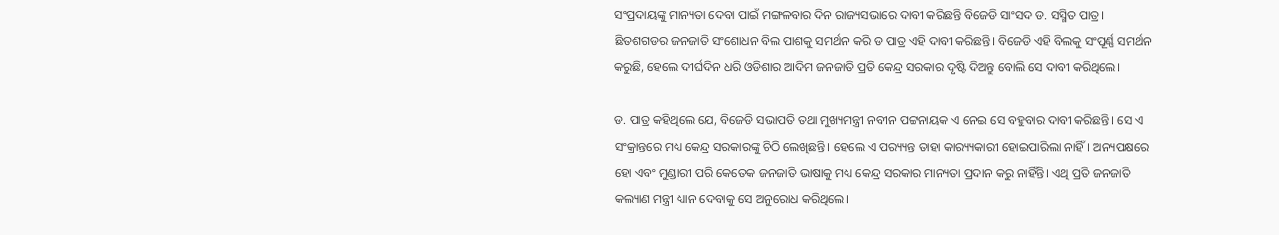ସଂପ୍ରଦାୟଙ୍କୁ ମାନ୍ୟତା ଦେବା ପାଇଁ ମଙ୍ଗଳବାର ଦିନ ରାଜ୍ୟସଭାରେ ଦାବୀ କରିଛନ୍ତି ବିଜେଡି ସାଂସଦ ଡ. ସସ୍ମିତ ପାତ୍ର। ଛିତଶଗଡର ଜନଜାତି ସଂଶୋଧନ ବିଲ ପାଶକୁ ସମର୍ଥନ କରି ଡ ପାତ୍ର ଏହି ଦାବୀ କରିଛନ୍ତି। ବିଜେଡି ଏହି ବିଲକୁ ସଂପୂର୍ଣ୍ଣ ସମର୍ଥନ କରୁଛି, ହେଲେ ଦୀର୍ଘଦିନ ଧରି ଓଡିଶାର ଆଦିମ ଜନଜାତି ପ୍ରତି କେନ୍ଦ୍ର ସରକାର ଦୃଷ୍ଟି ଦିଅନ୍ତୁ ବୋଲି ସେ ଦାବୀ କରିଥିଲେ।

ଡ. ପାତ୍ର କହିଥିଲେ ଯେ, ବିଜେଡି ସଭାପତି ତଥା ମୁଖ୍ୟମନ୍ତ୍ରୀ ନବୀନ ପଟ୍ଟନାୟକ ଏ ନେଇ ସେ ବହୁବାର ଦାବୀ କରିଛନ୍ତି। ସେ ଏ ସଂକ୍ରାନ୍ତରେ ମଧ୍ୟ କେନ୍ଦ୍ର ସରକାରଙ୍କୁ ଚିଠି ଲେଖିଛନ୍ତି। ହେଲେ ଏ ପର‌୍ୟ୍ୟନ୍ତ ତାହା କାର‌୍ୟ୍ୟକାରୀ ହୋଇପାରିଲା ନାହିଁ। ଅନ୍ୟପକ୍ଷରେ ହୋ ଏବଂ ମୁଣ୍ଡାରୀ ପରି କେତେକ ଜନଜାତି ଭାଷାକୁ ମଧ୍ୟ କେନ୍ଦ୍ର ସରକାର ମାନ୍ୟତା ପ୍ରଦାନ କରୁ ନାହିଁନ୍ତି। ଏଥି ପ୍ରତି ଜନଜାତି କଲ୍ୟାଣ ମନ୍ତ୍ରୀ ଧ୍ୟାନ ଦେବାକୁ ସେ ଅନୁରୋଧ କରିଥିଲେ।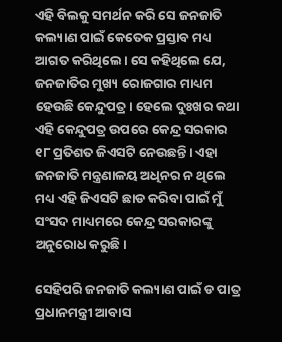ଏହି ବିଲକୁ ସମର୍ଥନ କରି ସେ ଜନଜାତି କଲ୍ୟାଣ ପାଇଁ କେତେକ ପ୍ରସ୍ତାବ ମଧ୍ୟ ଆଗତ କରିଥିଲେ। ସେ କହିଥିଲେ ଯେ, ଜନଜାତିର ମୁଖ୍ୟ ରୋଜଗାର ମାଧ୍ୟମ ହେଉଛି କେନ୍ଦୁପତ୍ର। ହେଲେ ଦୁଃଖର କଥା ଏହି କେନ୍ଦୁପତ୍ର ଉପରେ କେନ୍ଦ୍ର ସରକାର ୧୮ ପ୍ରତିଶତ ଜିଏସଟି ନେଉଛନ୍ତି। ଏହା ଜନଜାତି ମନ୍ତ୍ରଣାଳୟ ଅଧିନର ନ ଥିଲେ ମଧ୍ୟ ଏହି ଜିଏସଟି ଛାଡ କରିବା ପାଇଁ ମୁଁ ସଂସଦ ମାଧ୍ୟମରେ କେନ୍ଦ୍ର ସରକାରଙ୍କୁ ଅନୁରୋଧ କରୁଛି।

ସେହିପରି ଜନଜାତି କଲ୍ୟାଣ ପାଇଁ ଡ ପାତ୍ର ପ୍ରଧାନମନ୍ତ୍ରୀ ଆବାସ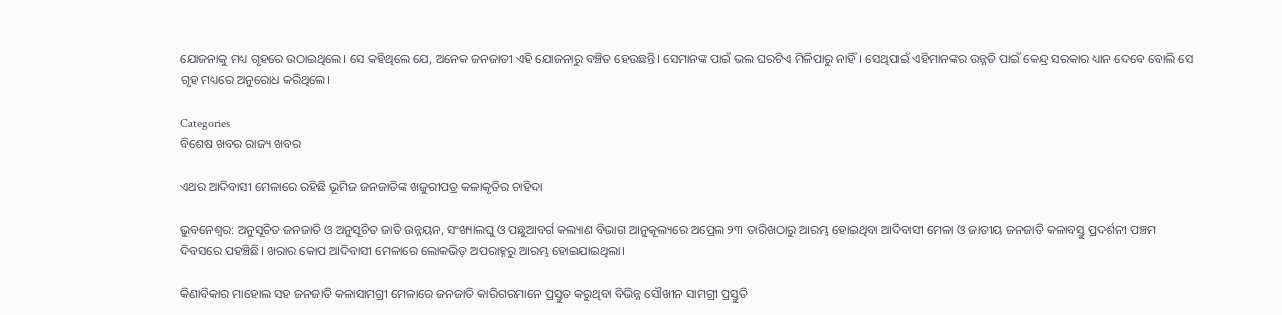ଯୋଜନାକୁ ମଧ୍ୟ ଗୃହରେ ଉଠାଇଥିଲେ। ସେ କହିଥିଲେ ଯେ, ଅନେକ ଜନଜାତୀ ଏହି ଯୋଜନାରୁ ବଞ୍ଚିତ ହେଉଛନ୍ତି। ସେମାନଙ୍କ ପାଇଁ ଭଲ ଘରଟିଏ ମିଳିପାରୁ ନାହିଁ। ସେଥିପାଇଁ ଏହିମାନଙ୍କର ଉନ୍ନତି ପାଇଁ କେନ୍ଦ୍ର ସରକାର ଧ୍ୟାନ ଦେବେ ବୋଲି ସେ ଗୃହ ମଧ୍ୟରେ ଅନୁରୋଧ କରିଥିଲେ।

Categories
ବିଶେଷ ଖବର ରାଜ୍ୟ ଖବର

ଏଥର ଆଦିବାସୀ ମେଳାରେ ରହିଛି ଭୂମିଜ ଜନଜାତିଙ୍କ ଖଜୁରୀପତ୍ର କଳାକୃତିର ଚାହିଦା

ଭୁବନେଶ୍ୱର: ଅନୁସୂଚିତ ଜନଜାତି ଓ ଅନୁସୂଚିତ ଜାତି ଉନ୍ନୟନ, ସଂଖ୍ୟାଲଘୁ ଓ ପଛୁଆବର୍ଗ କଲ୍ୟାଣ ବିଭାଗ ଆନୁକୂଲ୍ୟରେ ଅପ୍ରେଲ ୨୩ ତାରିଖଠାରୁ ଆରମ୍ଭ ହୋଇଥିବା ଆଦିବାସୀ ମେଳା ଓ ଜାତୀୟ ଜନଜାତି କଳାବସ୍ତୁ ପ୍ରଦର୍ଶନୀ ପଞ୍ଚମ ଦିବସରେ ପହଞ୍ଚିଛି। ଖରାର କୋପ ଆଦିବାସୀ ମେଳାରେ ଲୋକଭିଡ଼ ଅପରାହ୍ନରୁ ଆରମ୍ଭ ହୋଇଯାଇଥିଲା।

କିଣାବିକାର ମାହୋଲ ସହ ଜନଜାତି କଳାସାମଗ୍ରୀ ମେଳାରେ ଜନଜାତି କାରିଗରମାନେ ପ୍ରସ୍ତୁତ କରୁଥିବା ବିଭିନ୍ନ ସୌଖୀନ ସାମଗ୍ରୀ ପ୍ରସ୍ତୁତି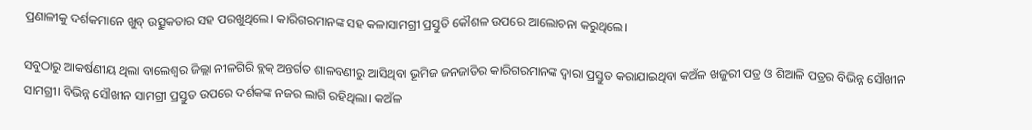ପ୍ରଣାଳୀକୁ ଦର୍ଶକମାନେ ଖୁବ୍‌ ଉତ୍ସୁକତାର ସହ ପରଖୁଥିଲେ। କାରିଗରମାନଙ୍କ ସହ କଳାସାମଗ୍ରୀ ପ୍ରସ୍ତୁତି କୌଶଳ ଉପରେ ଆଲୋଚନା କରୁଥିଲେ।

ସବୁଠାରୁ ଆକର୍ଷଣୀୟ ଥିଲା ବାଲେଶ୍ୱର ଜିଲ୍ଲା ନୀଳଗିରି ବ୍ଲକ୍‌ ଅନ୍ତର୍ଗତ ଶାଳବଣୀରୁ ଆସିଥିବା ଭୂମିଜ ଜନଜାତିର କାରିଗରମାନଙ୍କ ଦ୍ୱାରା ପ୍ରସ୍ତୁତ କରାଯାଇଥିବା କଅଁଳ ଖଜୁରୀ ପତ୍ର ଓ ଶିଆଳି ପତ୍ରର ବିଭିନ୍ନ ସୌଖୀନ ସାମଗ୍ରୀ। ବିଭିନ୍ନ ସୌଖୀନ ସାମଗ୍ରୀ ପ୍ରସ୍ତୁତ ଉପରେ ଦର୍ଶକଙ୍କ ନଜର ଲାଗି ରହିଥିଲା। କଅଁଳ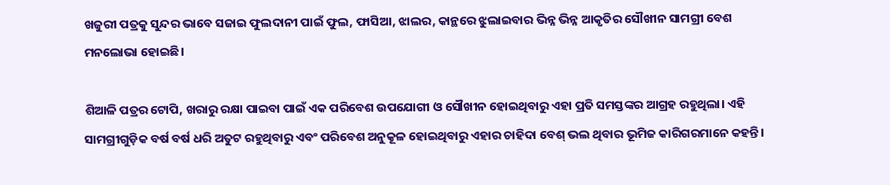ଖଜୁରୀ ପତ୍ରକୁ ସୁନ୍ଦର ଭାବେ ସଜାଇ ଫୁଲଦାନୀ ପାଇଁ ଫୁଲ, ଫାସିଆ, ଝାଲର, କାନ୍ଥରେ ଝୁଲାଇବାର ଭିନ୍ନ ଭିନ୍ନ ଆକୃତିର ସୌଖୀନ ସାମଗ୍ରୀ ବେଶ ମନଲୋଭା ହୋଇଛି।

ଶିଆଳି ପତ୍ରର ଟୋପି, ଖରାରୁ ରକ୍ଷା ପାଇବା ପାଇଁ ଏକ ପରିବେଶ ଉପଯୋଗୀ ଓ ସୌଖୀନ ହୋଇଥିବାରୁ ଏହା ପ୍ରତି ସମସ୍ତଙ୍କର ଆଗ୍ରହ ରହୁଥିଲା। ଏହି ସାମଗ୍ରୀଗୁଡ଼ିକ ବର୍ଷ ବର୍ଷ ଧରି ଅତୁଟ ରହୁଥିବାରୁ ଏବଂ ପରିବେଶ ଅନୁକୂଳ ହୋଇଥିବାରୁ ଏହାର ଚାହିଦା ବେଶ୍‌ ଭଲ ଥିବାର ଭୂମିଜ କାରିଗରମାନେ କହନ୍ତି।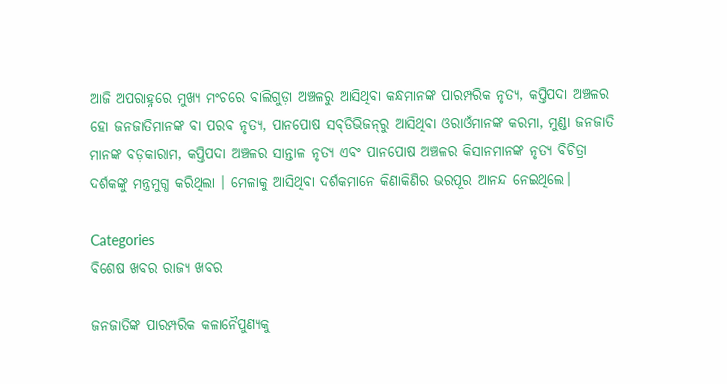ଆଜି ଅପରାହ୍ନରେ ମୁଖ୍ୟ ମଂଚରେ ବାଲିଗୁଡ଼ା ଅଞ୍ଚଳରୁ ଆସିଥିବା କନ୍ଧମାନଙ୍କ ପାରମ୍ପରିକ ନୃତ୍ୟ, କପ୍ତିପଦା ଅଞ୍ଚଳର ହୋ ଜନଜାତିମାନଙ୍କ ବା ପରବ ନୃତ୍ୟ, ପାନପୋଷ ସବ୍‌ଡିଭିଜନ୍‌ରୁ ଆସିଥିବା ଓରାଓଁମାନଙ୍କ କରମା, ମୁଣ୍ଡା ଜନଜାତି ମାନଙ୍କ ବଡ଼କାରାମ, କପ୍ତିପଦା ଅଞ୍ଚଳର ସାନ୍ତାଳ ନୃତ୍ୟ ଏବଂ ପାନପୋଷ ଅଞ୍ଚଳର କିସାନମାନଙ୍କ ନୃତ୍ୟ ବିଚିତ୍ରା ଦର୍ଶକଙ୍କୁ ମନ୍ତ୍ରମୁଗ୍ଧ କରିଥିଲା । ମେଳାକୁ ଆସିଥିବା ଦର୍ଶକମାନେ କିଣାକିଣିର ଭରପୂର ଆନନ୍ଦ ନେଇଥିଲେ।

Categories
ବିଶେଷ ଖବର ରାଜ୍ୟ ଖବର

ଜନଜାତିଙ୍କ ପାରମ୍ପରିକ କଳାନୈପୁଣ୍ୟକୁ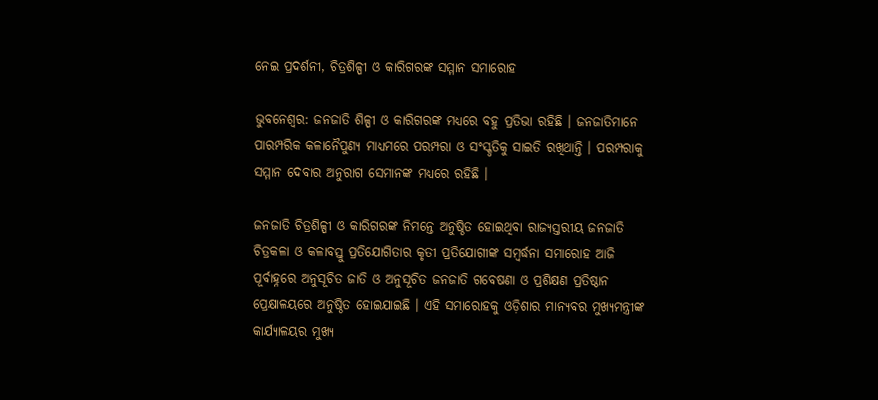ନେଇ ପ୍ରଦର୍ଶନୀ, ଚିତ୍ରଶିଳ୍ପୀ ଓ କାରିଗରଙ୍କ ସମ୍ମାନ ସମାରୋହ

ଭୁବନେଶ୍ୱର: ଜନଜାତି ଶିଳ୍ପୀ ଓ କାରିଗରଙ୍କ ମଧ୍ୟରେ ବହୁ ପ୍ରତିଭା ରହିଛି । ଜନଜାତିମାନେ ପାରମ୍ପରିକ କଳାନୈପୁଣ୍ୟ ମାଧ୍ୟମରେ ପରମ୍ପରା ଓ ସଂସ୍କୃତିକୁ ସାଇତି ରଖିଥାନ୍ତି । ପରମ୍ପରାକୁ ସମ୍ମାନ ଦେବାର ଅନୁରାଗ ସେମାନଙ୍କ ମଧ୍ୟରେ ରହିଛି ।

ଜନଜାତି ଚିତ୍ରଶିଳ୍ପୀ ଓ କାରିଗରଙ୍କ ନିମନ୍ତେ ଅନୁଷ୍ଠିତ ହୋଇଥିବା ରାଜ୍ୟସ୍ତରୀୟ ଜନଜାତି ଚିତ୍ରକଳା ଓ କଳାବସ୍ତୁ ପ୍ରତିଯୋଗିତାର କୃତୀ ପ୍ରତିଯୋଗୀଙ୍କ ସମ୍ବର୍ଦ୍ଧନା ସମାରୋହ ଆଜି ପୂର୍ବାହ୍ନରେ ଅନୁସୂଚିତ ଜାତି ଓ ଅନୁସୂଚିତ ଜନଜାତି ଗବେଷଣା ଓ ପ୍ରଶିକ୍ଷଣ ପ୍ରତିଷ୍ଠାନ ପ୍ରେକ୍ଷାଳୟରେ ଅନୁଷ୍ଠିତ ହୋଇଯାଇଛି । ଏହି ସମାରୋହକୁ ଓଡ଼ିଶାର ମାନ୍ୟବର ମୁଖ୍ୟମନ୍ତ୍ରୀଙ୍କ କାର୍ଯ୍ୟାଳୟର ମୁଖ୍ୟ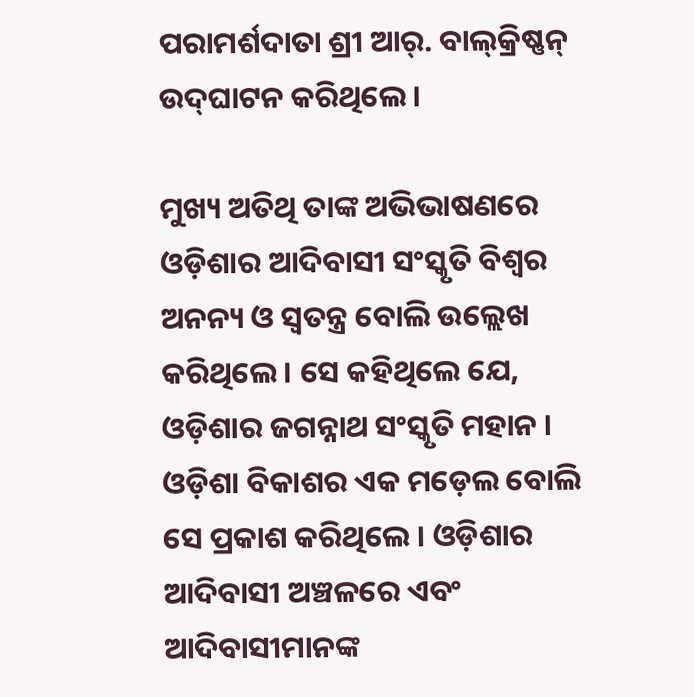ପରାମର୍ଶଦାତା ଶ୍ରୀ ଆର୍‌. ବାଲ୍‌କ୍ରିଷ୍ଣନ୍‌ ଉଦ୍‌ଘାଟନ କରିଥିଲେ ।

ମୁଖ୍ୟ ଅତିଥି ତାଙ୍କ ଅଭିଭାଷଣରେ ଓଡ଼ିଶାର ଆଦିବାସୀ ସଂସ୍କୃତି ବିଶ୍ୱର ଅନନ୍ୟ ଓ ସ୍ୱତନ୍ତ୍ର ବୋଲି ଉଲ୍ଲେଖ କରିଥିଲେ । ସେ କହିଥିଲେ ଯେ, ଓଡ଼ିଶାର ଜଗନ୍ନାଥ ସଂସ୍କୃତି ମହାନ । ଓଡ଼ିଶା ବିକାଶର ଏକ ମଡ଼େଲ ବୋଲି ସେ ପ୍ରକାଶ କରିଥିଲେ । ଓଡ଼ିଶାର ଆଦିବାସୀ ଅଞ୍ଚଳରେ ଏବଂ ଆଦିବାସୀମାନଙ୍କ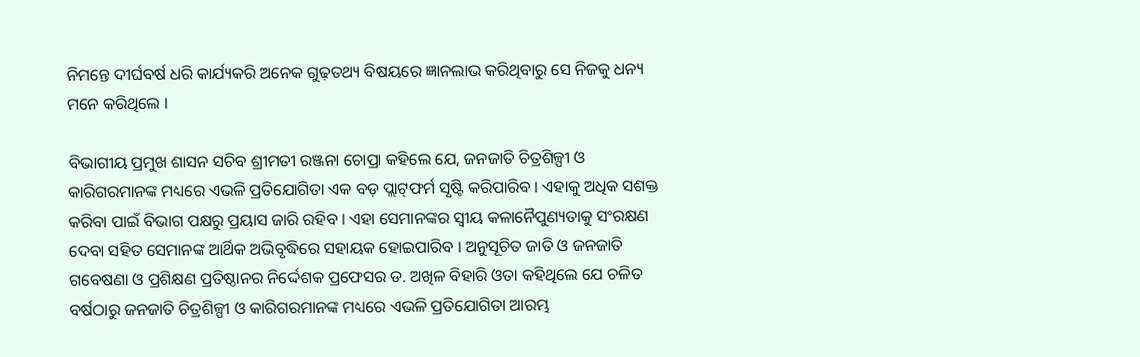ନିମନ୍ତେ ଦୀର୍ଘବର୍ଷ ଧରି କାର୍ଯ୍ୟକରି ଅନେକ ଗୁଢ଼ତଥ୍ୟ ବିଷୟରେ ଜ୍ଞାନଲାଭ କରିଥିବାରୁ ସେ ନିଜକୁ ଧନ୍ୟ ମନେ କରିଥିଲେ ।

ବିଭାଗୀୟ ପ୍ରମୁଖ ଶାସନ ସଚିବ ଶ୍ରୀମତୀ ରଞ୍ଜନା ଚୋପ୍ରା କହିଲେ ଯେ, ଜନଜାତି ଚିତ୍ରଶିଳ୍ପୀ ଓ କାରିଗରମାନଙ୍କ ମଧ୍ୟରେ ଏଭଳି ପ୍ରତିଯୋଗିତା ଏକ ବଡ଼ ପ୍ଲାଟ୍‌ଫର୍ମ ସୃଷ୍ଟି କରିପାରିବ । ଏହାକୁ ଅଧିକ ସଶକ୍ତ କରିବା ପାଇଁ ବିଭାଗ ପକ୍ଷରୁ ପ୍ରୟାସ ଜାରି ରହିବ । ଏହା ସେମାନଙ୍କର ସ୍ୱୀୟ କଳାନୈପୁଣ୍ୟତାକୁ ସଂରକ୍ଷଣ ଦେବା ସହିତ ସେମାନଙ୍କ ଆର୍ଥିକ ଅଭିବୃଦ୍ଧିରେ ସହାୟକ ହୋଇପାରିବ । ଅନୁସୂଚିତ ଜାତି ଓ ଜନଜାତି ଗବେଷଣା ଓ ପ୍ରଶିକ୍ଷଣ ପ୍ରତିଷ୍ଠାନର ନିର୍ଦ୍ଦେଶକ ପ୍ରଫେସର ଡ. ଅଖିଳ ବିହାରି ଓତା କହିଥିଲେ ଯେ ଚଳିତ ବର୍ଷଠାରୁ ଜନଜାତି ଚିତ୍ରଶିଳ୍ପୀ ଓ କାରିଗରମାନଙ୍କ ମଧ୍ୟରେ ଏଭଳି ପ୍ରତିଯୋଗିତା ଆରମ୍ଭ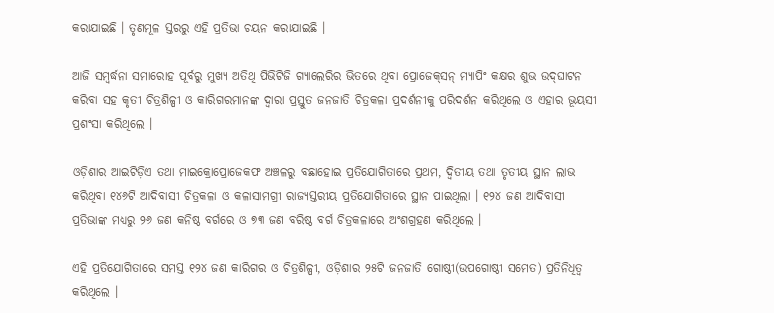କରାଯାଇଛି । ତୃଣମୂଳ ସ୍ତରରୁ ଏହି ପ୍ରତିଭା ଚୟନ କରାଯାଇଛି ।

ଆଜି ସମ୍ବର୍ଦ୍ଧନା ସମାରୋହ ପୂର୍ବରୁ ମୁଖ୍ୟ ଅତିଥି ପିଭିଟିଜି ଗ୍ୟାଲେରିର ଭିତରେ ଥିବା ପ୍ରୋଜେକ୍‌ସନ୍‌ ମ୍ୟାପିଂ କକ୍ଷର ଶୁଭ ଉଦ୍‌ଘାଟନ କରିବା ସହ କୃତୀ ଚିତ୍ରଶିଳ୍ପୀ ଓ କାରିଗରମାନଙ୍କ ଦ୍ୱାରା ପ୍ରସ୍ତୁତ ଜନଜାତି ଚିତ୍ରକଳା ପ୍ରଦର୍ଶନୀକୁ ପରିଦର୍ଶନ କରିଥିଲେ ଓ ଏହାର ଭୂୟସୀ ପ୍ରଶଂସା କରିଥିଲେ ।

ଓଡ଼ିଶାର ଆଇଟିଡ଼ିଏ ତଥା ମାଇକ୍ରୋପ୍ରୋଜେକଫ ଅଞ୍ଚଳରୁ ବଛାହୋଇ ପ୍ରତିଯୋଗିତାରେ ପ୍ରଥମ, ଦ୍ୱିତୀୟ ତଥା ତୃତୀୟ ସ୍ଥାନ ଲାଭ କରିଥିବା ୧୪୬ଟି ଆଦିବାସୀ ଚିତ୍ରକଳା ଓ କଳାସାମଗ୍ରୀ ରାଜ୍ୟସ୍ତରୀୟ ପ୍ରତିଯୋଗିତାରେ ସ୍ଥାନ ପାଇଥିଲା । ୧୨୪ ଜଣ ଆଦିବାସୀ ପ୍ରତିଭାଙ୍କ ମଧ୍ୟରୁ ୨୬ ଜଣ କନିଷ୍ଠ ବର୍ଗରେ ଓ ୭୩ ଜଣ ବରିଷ୍ଠ ବର୍ଗ ଚିତ୍ରକଳାରେ ଅଂଶଗ୍ରହଣ କରିଥିଲେ ।

ଏହି ପ୍ରତିଯୋଗିତାରେ ସମସ୍ତ ୧୨୪ ଜଣ କାରିଗର ଓ ଚିତ୍ରଶିଳ୍ପୀ, ଓଡ଼ିଶାର ୨୫ଟି ଜନଜାତି ଗୋଷ୍ଠୀ(ଉପଗୋଷ୍ଠୀ ସମେତ) ପ୍ରତିନିଧିତ୍ୱ କରିଥିଲେ ।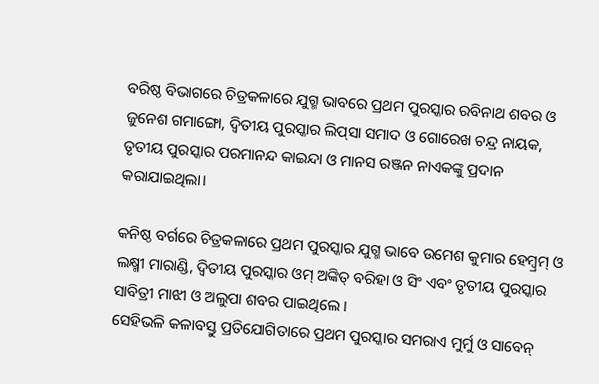ବରିଷ୍ଠ ବିଭାଗରେ ଚିତ୍ରକଳାରେ ଯୁଗ୍ମ ଭାବରେ ପ୍ରଥମ ପୁରସ୍କାର ରବିନାଥ ଶବର ଓ ଜୁନେଶ ଗମାଙ୍ଗୋ, ଦ୍ୱିତୀୟ ପୁରସ୍କାର ଲିପ୍‌ସା ସମାଦ ଓ ଗୋରେଖ ଚନ୍ଦ୍ର ନାୟକ, ତୃତୀୟ ପୁରସ୍କାର ପରମାନନ୍ଦ କାଇନ୍ଦା ଓ ମାନସ ରଞ୍ଜନ ନାଏକଙ୍କୁ ପ୍ରଦାନ କରାଯାଇଥିଲା।

କନିଷ୍ଠ ବର୍ଗରେ ଚିତ୍ରକଳାରେ ପ୍ରଥମ ପୁରସ୍କାର ଯୁଗ୍ମ ଭାବେ ଉମେଶ କୁମାର ହେମ୍ବ୍ରମ୍‌ ଓ ଲକ୍ଷ୍ମୀ ମାରାଣ୍ଡି, ଦ୍ୱିତୀୟ ପୁରସ୍କାର ଓମ୍‌ ଅଙ୍କିତ୍‌ ବରିହା ଓ ସିଂ ଏବଂ ତୃତୀୟ ପୁରସ୍କାର ସାବିତ୍ରୀ ମାଝୀ ଓ ଅଲୁପା ଶବର ପାଇଥିଲେ ।
ସେହିଭଳି କଳାବସ୍ତୁ ପ୍ରତିଯୋଗିତାରେ ପ୍ରଥମ ପୁରସ୍କାର ସମରାଏ ମୁର୍ମୁ ଓ ସାବେନ୍‌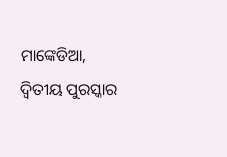ମାଙ୍କେଡିଆ, ଦ୍ୱିତୀୟ ପୁରସ୍କାର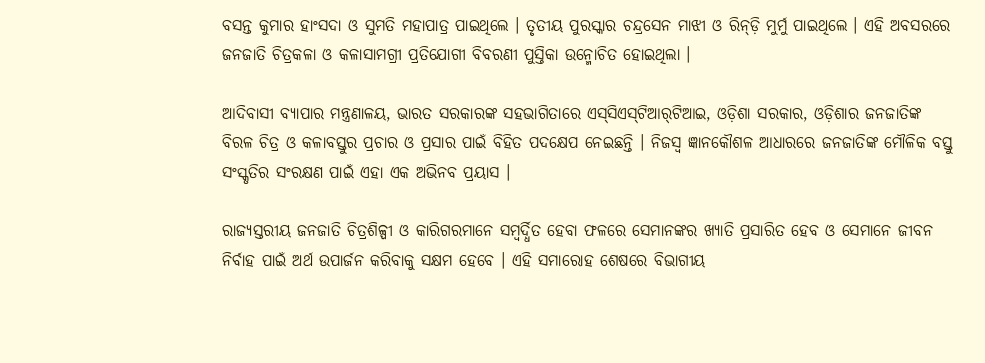ବସନ୍ତ କୁମାର ହାଂସଦା ଓ ସୁମତି ମହାପାତ୍ର ପାଇଥିଲେ । ତୃତୀୟ ପୁରସ୍କାର ଚନ୍ଦ୍ରସେନ ମାଝୀ ଓ ରିନ୍‌ଡ଼ି ମୁର୍ମୁ ପାଇଥିଲେ । ଏହି ଅବସରରେ ଜନଜାତି ଚିତ୍ରକଳା ଓ କଳାସାମଗ୍ରୀ ପ୍ରତିଯୋଗୀ ବିବରଣୀ ପୁସ୍ତିକା ଉନ୍ମୋଚିତ ହୋଇଥିଲା ।

ଆଦିବାସୀ ବ୍ୟାପାର ମନ୍ତ୍ରଣାଳୟ, ଭାରତ ସରକାରଙ୍କ ସହଭାଗିତାରେ ଏସ୍‌ସିଏସ୍‌ଟିଆର୍‌ଟିଆଇ, ଓଡ଼ିଶା ସରକାର, ଓଡ଼ିଶାର ଜନଜାତିଙ୍କ ବିରଳ ଚିତ୍ର ଓ କଳାବସ୍ତୁର ପ୍ରଚାର ଓ ପ୍ରସାର ପାଇଁ ବିହିତ ପଦକ୍ଷେପ ନେଇଛନ୍ତି । ନିଜସ୍ୱ ଜ୍ଞାନକୌଶଳ ଆଧାରରେ ଜନଜାତିଙ୍କ ମୌଳିକ ବସ୍ତୁ ସଂସ୍କୃତିର ସଂରକ୍ଷଣ ପାଇଁ ଏହା ଏକ ଅଭିନବ ପ୍ରୟାସ ।

ରାଜ୍ୟସ୍ତରୀୟ ଜନଜାତି ଚିତ୍ରଶିଳ୍ପୀ ଓ କାରିଗରମାନେ ସମ୍ବର୍ଦ୍ଧିତ ହେବା ଫଳରେ ସେମାନଙ୍କର ଖ୍ୟାତି ପ୍ରସାରିତ ହେବ ଓ ସେମାନେ ଜୀବନ ନିର୍ବାହ ପାଇଁ ଅର୍ଥ ଉପାର୍ଜନ କରିବାକୁ ସକ୍ଷମ ହେବେ । ଏହି ସମାରୋହ ଶେଷରେ ବିଭାଗୀୟ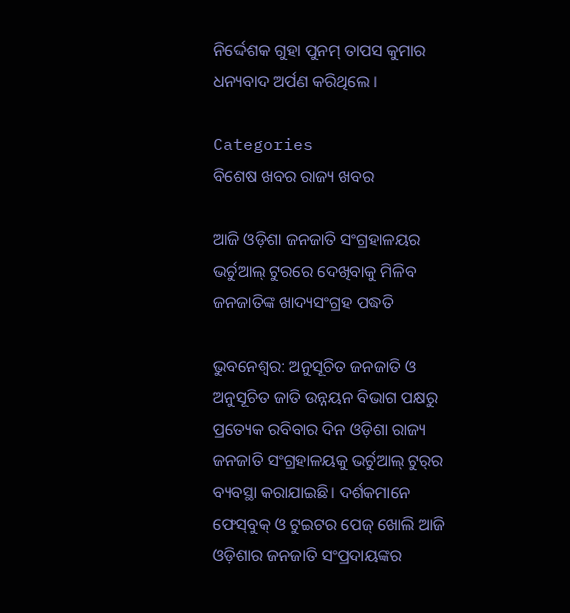ନିର୍ଦ୍ଦେଶକ ଗୁହା ପୁନମ୍‌ ତାପସ କୁମାର ଧନ୍ୟବାଦ ଅର୍ପଣ କରିଥିଲେ ।

Categories
ବିଶେଷ ଖବର ରାଜ୍ୟ ଖବର

ଆଜି ଓଡ଼ିଶା ଜନଜାତି ସଂଗ୍ରହାଳୟର ଭର୍ଚୁଆଲ୍‌ ଟୁରରେ ଦେଖିବାକୁ ମିଳିବ ଜନଜାତିଙ୍କ ଖାଦ୍ୟସଂଗ୍ରହ ପଦ୍ଧତି

ଭୁବନେଶ୍ୱର: ଅନୁସୂଚିତ ଜନଜାତି ଓ ଅନୁସୂଚିତ ଜାତି ଉନ୍ନୟନ ବିଭାଗ ପକ୍ଷରୁ ପ୍ରତ୍ୟେକ ରବିବାର ଦିନ ଓଡ଼ିଶା ରାଜ୍ୟ ଜନଜାତି ସଂଗ୍ରହାଳୟକୁ ଭର୍ଚୁଆଲ୍‌ ଟୁର୍‌ର ବ୍ୟବସ୍ଥା କରାଯାଇଛି। ଦର୍ଶକମାନେ ଫେସ୍‌ବୁକ୍‌ ଓ ଟୁଇଟର ପେଜ୍‌ ଖୋଲି ଆଜି ଓଡ଼ିଶାର ଜନଜାତି ସଂପ୍ରଦାୟଙ୍କର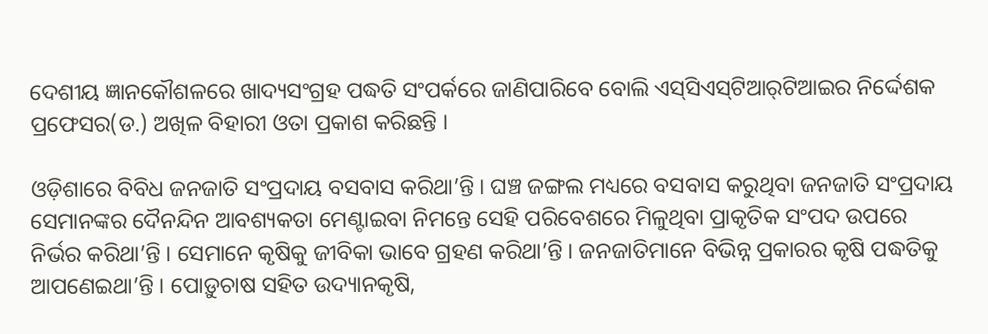ଦେଶୀୟ ଜ୍ଞାନକୌଶଳରେ ଖାଦ୍ୟସଂଗ୍ରହ ପଦ୍ଧତି ସଂପର୍କରେ ଜାଣିପାରିବେ ବୋଲି ଏସ୍‌ସିଏସ୍‌ଟିଆର୍‌ଟିଆଇର ନିର୍ଦ୍ଦେଶକ ପ୍ରଫେସର(ଡ.) ଅଖିଳ ବିହାରୀ ଓତା ପ୍ରକାଶ କରିଛନ୍ତି ।

ଓଡ଼ିଶାରେ ବିବିଧ ଜନଜାତି ସଂପ୍ରଦାୟ ବସବାସ କରିଥା’ନ୍ତି । ଘଞ୍ଚ ଜଙ୍ଗଲ ମଧ୍ୟରେ ବସବାସ କରୁଥିବା ଜନଜାତି ସଂପ୍ରଦାୟ ସେମାନଙ୍କର ଦୈନନ୍ଦିନ ଆବଶ୍ୟକତା ମେଣ୍ଟାଇବା ନିମନ୍ତେ ସେହି ପରିବେଶରେ ମିଳୁଥିବା ପ୍ରାକୃତିକ ସଂପଦ ଉପରେ ନିର୍ଭର କରିଥା’ନ୍ତି । ସେମାନେ କୃଷିକୁ ଜୀବିକା ଭାବେ ଗ୍ରହଣ କରିଥା’ନ୍ତି । ଜନଜାତିମାନେ ବିଭିନ୍ନ ପ୍ରକାରର କୃଷି ପଦ୍ଧତିକୁ ଆପଣେଇଥା’ନ୍ତି । ପୋଡ଼ୁଚାଷ ସହିତ ଉଦ୍ୟାନକୃଷି,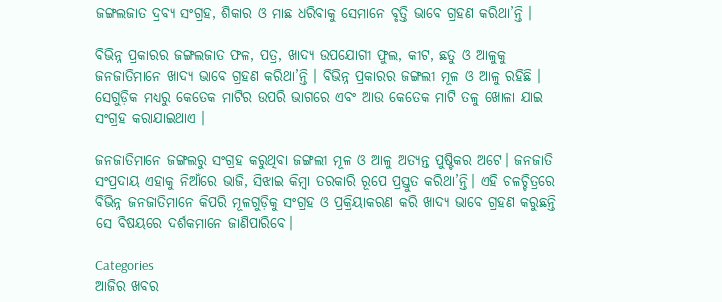ଜଙ୍ଗଲଜାତ ଦ୍ରବ୍ୟ ସଂଗ୍ରହ, ଶିକାର ଓ ମାଛ ଧରିବାକୁ ସେମାନେ ବୃତ୍ତି ଭାବେ ଗ୍ରହଣ କରିଥା’ନ୍ତି ।

ବିଭିନ୍ନ ପ୍ରକାରର ଜଙ୍ଗଲଜାତ ଫଳ, ପତ୍ର, ଖାଦ୍ୟ ଉପଯୋଗୀ ଫୁଲ, କୀଟ, ଛତୁ ଓ ଆଳୁକୁ ଜନଜାତିମାନେ ଖାଦ୍ୟ ଭାବେ ଗ୍ରହଣ କରିଥା’ନ୍ତି । ବିଭିନ୍ନ ପ୍ରକାରର ଜଙ୍ଗଲୀ ମୂଳ ଓ ଆଳୁ ରହିଛି । ସେଗୁଡ଼ିକ ମଧ୍ୟରୁ କେତେକ ମାଟିର ଉପରି ଭାଗରେ ଏବଂ ଆଉ କେତେକ ମାଟି ତଳୁ ଖୋଳା ଯାଇ ସଂଗ୍ରହ କରାଯାଇଥାଏ ।

ଜନଜାତିମାନେ ଜଙ୍ଗଲରୁ ସଂଗ୍ରହ କରୁଥିବା ଜଙ୍ଗଲୀ ମୂଳ ଓ ଆଳୁ ଅତ୍ୟନ୍ତ ପୁଷ୍ଟିକର ଅଟେ। ଜନଜାତି ସଂପ୍ରଦାୟ ଏହାକୁ ନିଆଁରେ ଭାଜି, ସିଝାଇ କିମ୍ବା ତରକାରି ରୂପେ ପ୍ରସ୍ତୁତ କରିଥା’ନ୍ତି। ଏହି ଚଳଚ୍ଚିତ୍ରରେ ବିଭିନ୍ନ ଜନଜାତିମାନେ କିପରି ମୂଳଗୁଡ଼ିକୁ ସଂଗ୍ରହ ଓ ପ୍ରକ୍ରିୟାକରଣ କରି ଖାଦ୍ୟ ଭାବେ ଗ୍ରହଣ କରୁଛନ୍ତି ସେ ବିଷୟରେ ଦର୍ଶକମାନେ ଜାଣିପାରିବେ।

Categories
ଆଜିର ଖବର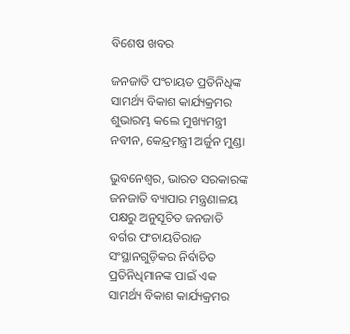ବିଶେଷ ଖବର

ଜନଜାତି ପଂଚାୟତ ପ୍ରତିନିଧିଙ୍କ ସାମର୍ଥ୍ୟ ବିକାଶ କାର୍ଯ୍ୟକ୍ରମର ଶୁଭାରମ୍ଭ କଲେ ମୁଖ୍ୟମନ୍ତ୍ରୀ ନବୀନ, କେନ୍ଦ୍ରମନ୍ତ୍ରୀ ଅର୍ଜୁନ ମୁଣ୍ଡା

ଭୁବନେଶ୍ବର, ଭାରତ ସରକାରଙ୍କ ଜନଜାତି ବ୍ୟାପାର ମନ୍ତ୍ରଣାଳୟ ପକ୍ଷରୁ ଅନୁସୂଚିତ ଜନଜାତି ବର୍ଗର ପଂଚାୟତିରାଜ ସଂସ୍ଥାନଗୁଡ଼ିକର ନିର୍ବାଚିତ ପ୍ରତିନିଧିମାନଙ୍କ ପାଇଁ ଏକ ସାମର୍ଥ୍ୟ ବିକାଶ କାର୍ଯ୍ୟକ୍ରମର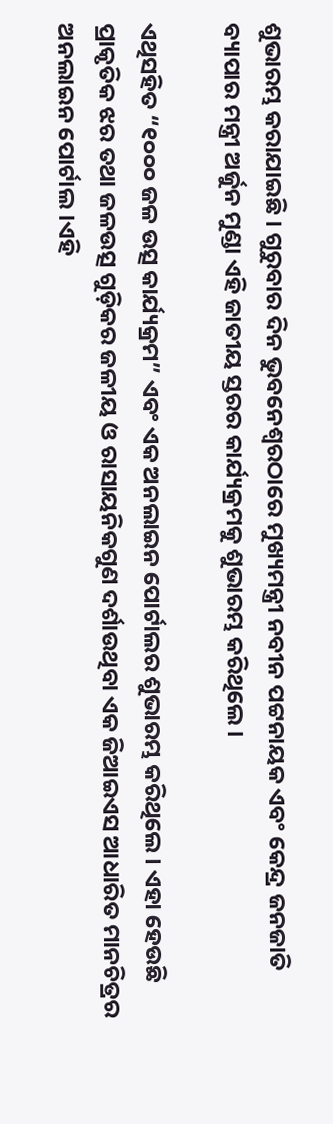ଶୁଭାରମ୍ଭ କରାଯାଇଛି । ଗୁରୁବାର ଦିନ ଭୁବନେଶ୍ୱରଠାରେ ମୁଖ୍ୟମନ୍ତ୍ରୀ ନବୀନ ପଟ୍ଟନାୟକ ଏବଂ କେନ୍ଦ୍ର ଜନଜାତି ବ୍ୟାପାର ମନ୍ତ୍ରୀ ଅର୍ଜୁନ ମୁଣ୍ଡା ଏହି ଜାତୀୟ ସ୍ତରର କାର୍ଯ୍ୟକ୍ରମକୁ ଶୁଭାରମ୍ଭ କରିଥିଲେ।

ଏଥିସହିତ “୧୦୦୦ ଜଳ ଉତ୍ସ କାର୍ଯ୍ୟକ୍ରମ” ଏବଂ ଏକ ଅନଲାଇନ ପୋର୍ଟାଲର ଶୁଭାରମ୍ଭ କରିଥିଲେ। ଏହା ହେଉଛି ପ୍ରାକୃତିକ ଝର ତଥା ଜଳଉତ୍ସ ଗୁଡ଼ିକର ଜଳୀୟ ଓ ରାସାୟନିକଗୁଣ ଦର୍ଶାଉଥିବା ଏକ ଜିଆଇଏସ ଆଧାରିତ ମାନଚିତ୍ରର ଅନଲାଇନ ପୋର୍ଟାଲ।ଏହି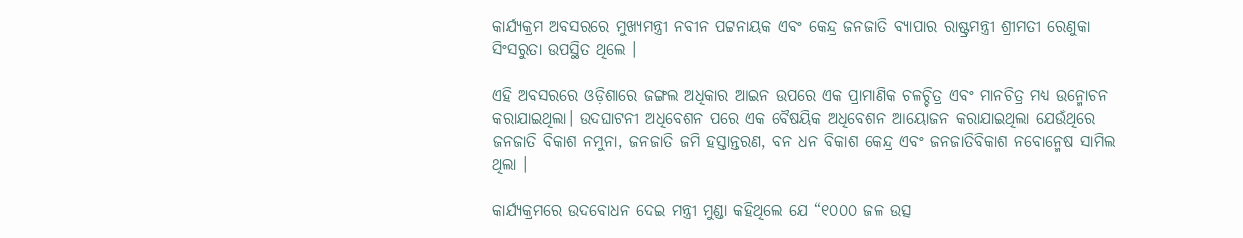କାର୍ଯ୍ୟକ୍ରମ ଅବସରରେ ମୁଖ୍ୟମନ୍ତ୍ରୀ ନବୀନ ପଟ୍ଟନାୟକ ଏବଂ କେନ୍ଦ୍ର ଜନଜାତି ବ୍ୟାପାର ରାଷ୍ଟ୍ରମନ୍ତ୍ରୀ ଶ୍ରୀମତୀ ରେଣୁକା ସିଂସରୁତା ଉପସ୍ଥିତ ଥିଲେ ।

ଏହି ଅବସରରେ ଓଡ଼ିଶାରେ ଜଙ୍ଗଲ ଅଧିକାର ଆଇନ ଉପରେ ଏକ ପ୍ରାମାଣିକ ଚଳଚ୍ଚିତ୍ର ଏବଂ ମାନଚିତ୍ର ମଧ୍ୟ ଉନ୍ମୋଚନ କରାଯାଇଥିଲା। ଉଦଘାଟନୀ ଅଧିବେଶନ ପରେ ଏକ ବୈଷୟିକ ଅଧିବେଶନ ଆୟୋଜନ କରାଯାଇଥିଲା ଯେଉଁଥିରେ ଜନଜାତି ବିକାଶ ନମୁନା, ଜନଜାତି ଜମି ହସ୍ତାନ୍ତରଣ, ବନ ଧନ ବିକାଶ କେନ୍ଦ୍ର ଏବଂ ଜନଜାତିବିକାଶ ନବୋନ୍ମେଷ ସାମିଲ ଥିଲା ।

କାର୍ଯ୍ୟକ୍ରମରେ ଉଦବୋଧନ ଦେଇ ମନ୍ତ୍ରୀ ମୁଣ୍ଡା କହିଥିଲେ ଯେ “୧୦୦୦ ଜଳ ଉତ୍ସ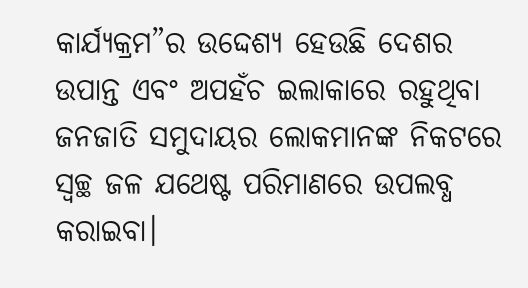କାର୍ଯ୍ୟକ୍ରମ”ର ଉଦ୍ଦେଶ୍ୟ ହେଉଛି ଦେଶର ଉପାନ୍ତ ଏବଂ ଅପହଁଚ ଇଲାକାରେ ରହୁଥିବା ଜନଜାତି ସମୁଦାୟର ଲୋକମାନଙ୍କ ନିକଟରେ ସ୍ୱଚ୍ଛ ଜଳ ଯଥେଷ୍ଟ ପରିମାଣରେ ଉପଲବ୍ଧ କରାଇବା।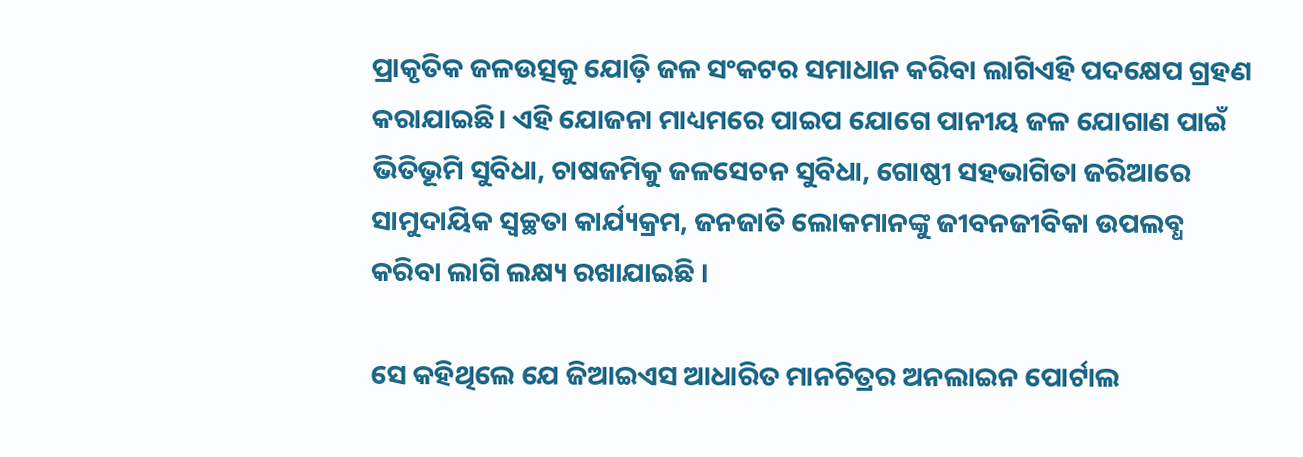ପ୍ରାକୃତିକ ଜଳଉତ୍ସକୁ ଯୋଡ଼ି ଜଳ ସଂକଟର ସମାଧାନ କରିବା ଲାଗିଏହି ପଦକ୍ଷେପ ଗ୍ରହଣ କରାଯାଇଛି। ଏହି ଯୋଜନା ମାଧ୍ୟମରେ ପାଇପ ଯୋଗେ ପାନୀୟ ଜଳ ଯୋଗାଣ ପାଇଁ ଭିତିଭୂମି ସୁବିଧା, ଚାଷଜମିକୁ ଜଳସେଚନ ସୁବିଧା, ଗୋଷ୍ଠୀ ସହଭାଗିତା ଜରିଆରେ ସାମୁଦାୟିକ ସ୍ୱଚ୍ଛତା କାର୍ଯ୍ୟକ୍ରମ, ଜନଜାତି ଲୋକମାନଙ୍କୁ ଜୀବନଜୀବିକା ଉପଲବ୍ଧ କରିବା ଲାଗି ଲକ୍ଷ୍ୟ ରଖାଯାଇଛି ।

ସେ କହିଥିଲେ ଯେ ଜିଆଇଏସ ଆଧାରିତ ମାନଚିତ୍ରର ଅନଲାଇନ ପୋର୍ଟାଲ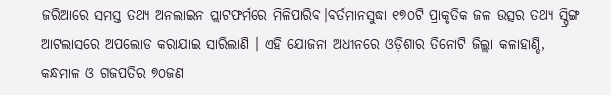ଜରିଆରେ ସମସ୍ତ ତଥ୍ୟ ଅନଲାଇନ ପ୍ଲାଟଫର୍ମରେ ମିଳିପାରିବ।ବର୍ତମାନସୁଦ୍ଧା ୧୭୦ଟି ପ୍ରାକୃତିକ ଜଳ ଉତ୍ସର ତଥ୍ୟ ସ୍ପ୍ରିଙ୍ଗ ଆଟଲାସରେ ଅପଲୋଡ କରାଯାଇ ସାରିଲାଣି । ଏହି ଯୋଜନା ଅଧୀନରେ ଓଡ଼ିଶାର ତିନୋଟି ଜିଲ୍ଲା କଳାହାଣ୍ଡି, କନ୍ଧମାଳ ଓ ଗଜପତିର ୭୦ଜଣ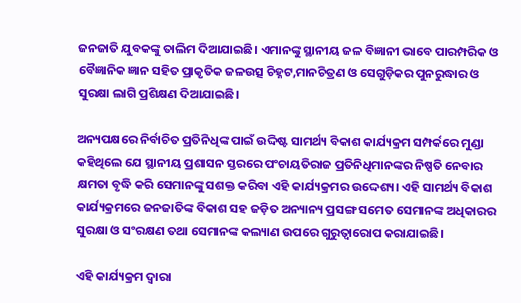ଜନଜାତି ଯୁବକଙ୍କୁ ତାଲିମ ଦିଆଯାଇଛି। ଏମାନଙ୍କୁ ସ୍ଥାନୀୟ ଜଳ ବିଜ୍ଞାନୀ ଭାବେ ପାରମ୍ପରିକ ଓ ବୈଜ୍ଞାନିକ ଜ୍ଞାନ ସହିତ ପ୍ରାକୃତିକ ଜଳଉତ୍ସ ଚିହ୍ନଟ,ମାନଚିତ୍ରଣ ଓ ସେଗୁଡ଼ିକର ପୁନରୁଦ୍ଧାର ଓ ସୁରକ୍ଷା ଲାଗି ପ୍ରଶିକ୍ଷଣ ଦିଆଯାଇଛି।

ଅନ୍ୟପକ୍ଷରେ ନିର୍ବାଚିତ ପ୍ରତିନିଧିଙ୍କ ପାଇଁ ଉଦ୍ଦିଷ୍ଟ ସାମର୍ଥ୍ୟ ବିକାଶ କାର୍ଯ୍ୟକ୍ରମ ସମ୍ପର୍କରେ ମୁଣ୍ଡା କହିଥିଲେ ଯେ ସ୍ଥାନୀୟ ପ୍ରଶାସନ ସ୍ତରରେ ପଂଚାୟତିରାଜ ପ୍ରତିନିଧିମାନଙ୍କର ନିଷ୍ପତି ନେବାର କ୍ଷମତା ବୃଦ୍ଧି କରି ସେମାନଙ୍କୁ ସଶକ୍ତ କରିବା ଏହି କାର୍ଯ୍ୟକ୍ରମର ଉଦ୍ଦେଶ୍ୟ। ଏହି ସାମର୍ଥ୍ୟ ବିକାଶ କାର୍ଯ୍ୟକ୍ରମରେ ଜନଜାତିଙ୍କ ବିକାଶ ସହ ଜଡ଼ିତ ଅନ୍ୟାନ୍ୟ ପ୍ରସଙ୍ଗ ସମେତ ସେମାନଙ୍କ ଅଧିକାରର ସୁରକ୍ଷା ଓ ସଂରକ୍ଷଣ ତଥା ସେମାନଙ୍କ କଲ୍ୟାଣ ଉପରେ ଗୁରୁତ୍ୱାରୋପ କରାଯାଇଛି।

ଏହି କାର୍ଯ୍ୟକ୍ରମ ଦ୍ୱାରା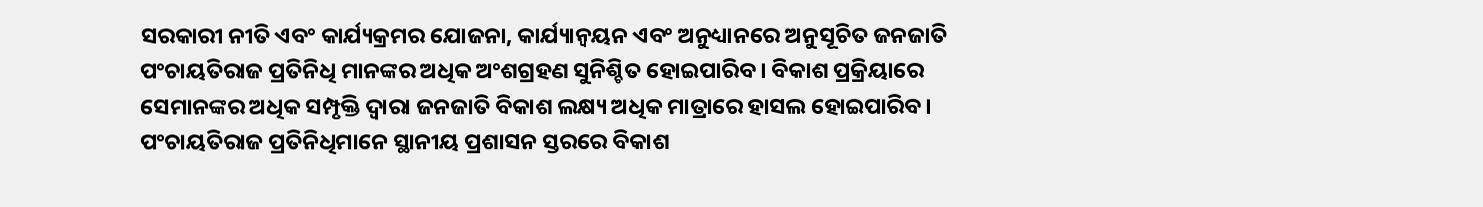ସରକାରୀ ନୀତି ଏବଂ କାର୍ଯ୍ୟକ୍ରମର ଯୋଜନା, କାର୍ଯ୍ୟାନ୍ୱୟନ ଏବଂ ଅନୁଧ୍ୟାନରେ ଅନୁସୂଚିତ ଜନଜାତି ପଂଚାୟତିରାଜ ପ୍ରତିନିଧି ମାନଙ୍କର ଅଧିକ ଅଂଶଗ୍ରହଣ ସୁନିଶ୍ଚିତ ହୋଇପାରିବ। ବିକାଶ ପ୍ରକ୍ରିୟାରେ ସେମାନଙ୍କର ଅଧିକ ସମ୍ପୃକ୍ତି ଦ୍ୱାରା ଜନଜାତି ବିକାଶ ଲକ୍ଷ୍ୟ ଅଧିକ ମାତ୍ରାରେ ହାସଲ ହୋଇପାରିବ। ପଂଚାୟତିରାଜ ପ୍ରତିନିଧିମାନେ ସ୍ଥାନୀୟ ପ୍ରଶାସନ ସ୍ତରରେ ବିକାଶ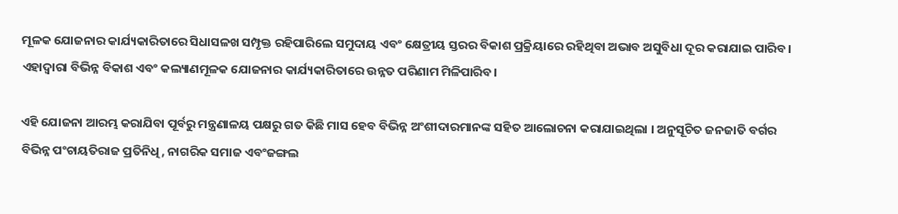ମୂଳକ ଯୋଜନାର କାର୍ଯ୍ୟକାରିତାରେ ସିଧାସଳଖ ସମ୍ପୃକ୍ତ ରହିପାରିଲେ ସମୁଦାୟ ଏବଂ କ୍ଷେତ୍ରୀୟ ସ୍ତରର ବିକାଶ ପ୍ରକ୍ରିୟାରେ ରହିଥିବା ଅଭାବ ଅସୁବିଧା ଦୂର କରାଯାଇ ପାରିବ। ଏହାଦ୍ୱାରା ବିଭିନ୍ନ ବିକାଶ ଏବଂ କଲ୍ୟାଣମୂଳକ ଯୋଜନାର କାର୍ଯ୍ୟକାରିତାରେ ଉନ୍ନତ ପରିଣାମ ମିଳିପାରିବ।

ଏହି ଯୋଜନା ଆରମ୍ଭ କରାଯିବା ପୂର୍ବରୁ ମନ୍ତ୍ରଣାଳୟ ପକ୍ଷରୁ ଗତ କିଛି ମାସ ହେବ ବିଭିନ୍ନ ଅଂଶୀଦାରମାନଙ୍କ ସହିତ ଆଲୋଚନା କରାଯାଇଥିଲା । ଅନୁସୂଚିତ ଜନଜାତି ବର୍ଗର ବିଭିନ୍ନ ପଂଚାୟତିରାଜ ପ୍ରତିନିଧି, ନାଗରିକ ସମାଜ ଏବଂଜଙ୍ଗଲ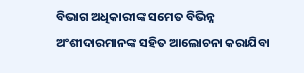ବିଭାଗ ଅଧିକାରୀଙ୍କ ସମେତ ବିଭିନ୍ନ ଅଂଶୀଦାରମାନଙ୍କ ସହିତ ଆଲୋଚନା କରାଯିବା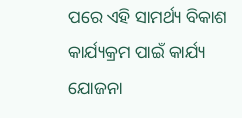ପରେ ଏହି ସାମର୍ଥ୍ୟ ବିକାଶ କାର୍ଯ୍ୟକ୍ରମ ପାଇଁ କାର୍ଯ୍ୟ ଯୋଜନା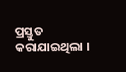ପ୍ରସ୍ତୁତ କରାଯାଇଥିଲା ।